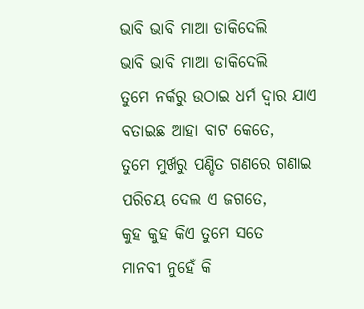ଭାବି ଭାବି ମାଆ ଡାକିଦେଲି
ଭାବି ଭାବି ମାଆ ଡାକିଦେଲି
ତୁମେ ନର୍କରୁ ଉଠାଇ ଧର୍ମ ଦ୍ଵାର ଯାଏ
ବତାଇଛ ଆହା ବାଟ କେତେ,
ତୁମେ ମୁର୍ଖରୁ ପଣ୍ଡିତ ଗଣରେ ଗଣାଇ
ପରିଚୟ ଦେଲ ଏ ଜଗତେ,
କୁହ କୁହ କିଏ ତୁମେ ସତେ
ମାନବୀ ନୁହେଁ କି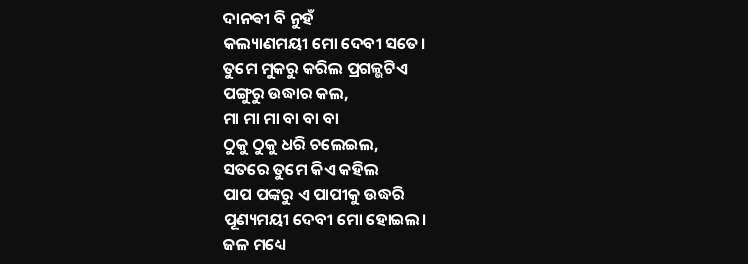ଦାନଵୀ ବି ନୁହଁ
କଲ୍ୟାଣମୟୀ ମୋ ଦେବୀ ସତେ।
ତୁମେ ମୁକରୁ କରିଲ ପ୍ରଗଳ୍ଭଟିଏ
ପଙ୍ଗୁରୁ ଉଦ୍ଧାର କଲ,
ମା ମା ମା ବା ବା ବା
ଠୁକୁ ଠୁକୁ ଧରି ଚଲେଇଲ,
ସତରେ ତୁମେ କିଏ କହିଲ
ପାପ ପଙ୍କରୁ ଏ ପାପୀକୁ ଉଦ୍ଧରି
ପୂଣ୍ୟମୟୀ ଦେବୀ ମୋ ହୋଇଲ।
ଜଳ ମଧ୍ୟେ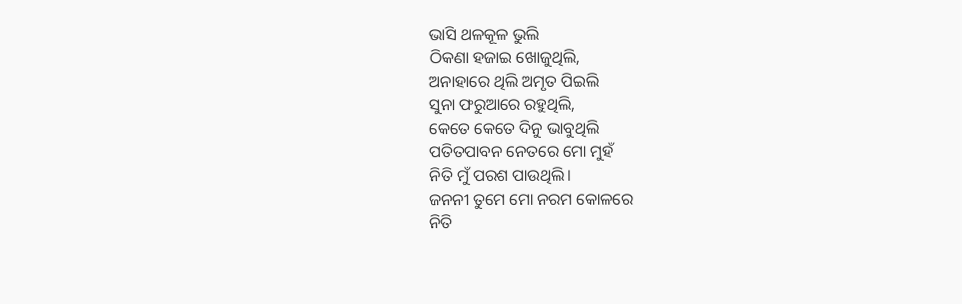ଭାସି ଥଳକୂଳ ଭୁଲି
ଠିକଣା ହଜାଇ ଖୋଜୁଥିଲି,
ଅନାହାରେ ଥିଲି ଅମୃତ ପିଇଲି
ସୁନା ଫରୁଆରେ ରହୁଥିଲି,
କେତେ କେତେ ଦିନୁ ଭାବୁଥିଲି
ପତିତପାବନ ନେତରେ ମୋ ମୁହଁ
ନିତି ମୁଁ ପରଶ ପାଉଥିଲି।
ଜନନୀ ତୁମେ ମୋ ନରମ କୋଳରେ
ନିତି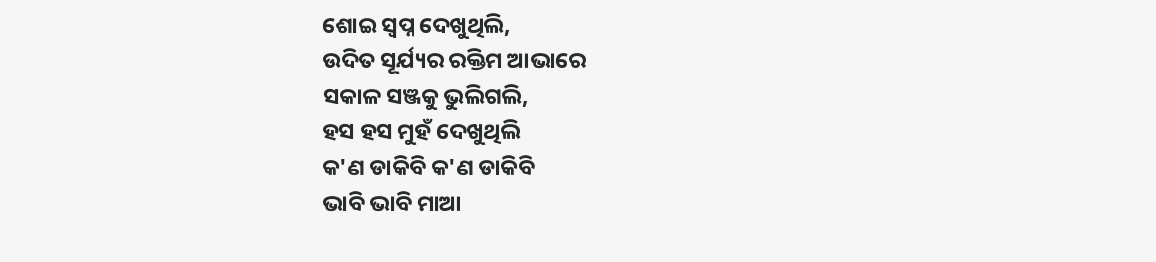ଶୋଇ ସ୍ଵପ୍ନ ଦେଖୁଥିଲି,
ଉଦିତ ସୂର୍ଯ୍ୟର ରକ୍ତିମ ଆଭାରେ
ସକାଳ ସଞ୍ଜକୁ ଭୁଲିଗଲି,
ହସ ହସ ମୁହଁ ଦେଖୁଥିଲି
କ'ଣ ଡାକିବି କ'ଣ ଡାକିବି
ଭାବି ଭାବି ମାଆ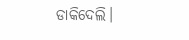ଡାକିଦେଲି।